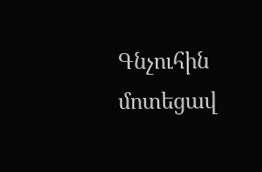Գնչուհին մոտեցավ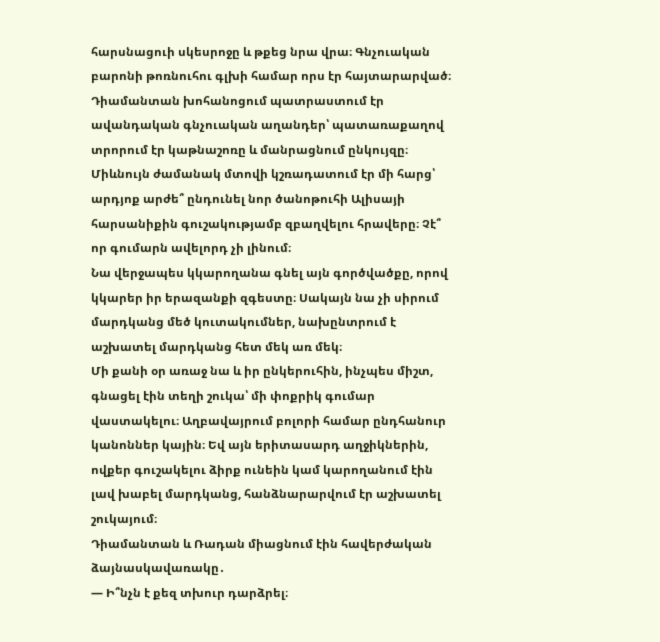հարսնացուի սկեսրոջը և թքեց նրա վրա։ Գնչուական բարոնի թոռնուհու գլխի համար որս էր հայտարարված։
Դիամանտան խոհանոցում պատրաստում էր ավանդական գնչուական աղանդեր՝ պատառաքաղով տրորում էր կաթնաշոռը և մանրացնում ընկույզը։ Միևնույն ժամանակ մտովի կշռադատում էր մի հարց՝ արդյոք արժե՞ ընդունել նոր ծանոթուհի Ալիսայի հարսանիքին գուշակությամբ զբաղվելու հրավերը։ Չէ՞ որ գումարն ավելորդ չի լինում։
Նա վերջապես կկարողանա գնել այն գործվածքը, որով կկարեր իր երազանքի զգեստը։ Սակայն նա չի սիրում մարդկանց մեծ կուտակումներ, նախընտրում է աշխատել մարդկանց հետ մեկ առ մեկ։
Մի քանի օր առաջ նա և իր ընկերուհին, ինչպես միշտ, գնացել էին տեղի շուկա՝ մի փոքրիկ գումար վաստակելու։ Աղբավայրում բոլորի համար ընդհանուր կանոններ կային։ Եվ այն երիտասարդ աղջիկներին, ովքեր գուշակելու ձիրք ունեին կամ կարողանում էին լավ խաբել մարդկանց, հանձնարարվում էր աշխատել շուկայում։
Դիամանտան և Ռադան միացնում էին հավերժական ձայնասկավառակը․
— Ի՞նչն է քեզ տխուր դարձրել։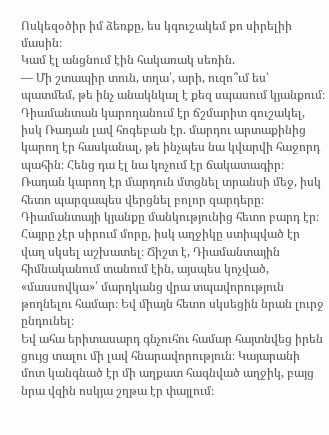Ոսկեզօծիր իմ ձեռքը, ես կգուշակեմ քո սիրելիի մասին։
Կամ էլ անցնում էին հակառակ սեռին.
— Մի շտապիր տուն, տղա՛, արի, ուզո՞ւմ ես՝ պատմեմ, թե ինչ անակնկալ է քեզ սպասում կյանքում։
Դիամանտան կարողանում էր ճշմարիտ գուշակել, իսկ Ռադան լավ հոգեբան էր. մարդու արտաքինից կարող էր հասկանալ, թե ինչպես նա կվարվի հաջորդ պահին։ Հենց դա էլ նա կոչում էր ճակատագիր։ Ռադան կարող էր մարդուն մտցնել տրանսի մեջ, իսկ հետո պարզապես վերցնել բոլոր զարդերը։
Դիամանտայի կյանքը մանկությունից հետո բարդ էր։ Հայրը չէր սիրում մորը, իսկ աղջիկը ստիպված էր վաղ սկսել աշխատել։ Ճիշտ է, Դիամանտային հիմնականում տանում էին, այսպես կոչված, «մասսովկա»՝ մարդկանց վրա տպավորություն թողնելու համար։ Եվ միայն հետո սկսեցին նրան լուրջ ընդունել։
Եվ ահա երիտասարդ գնչուհու համար հայտնվեց իրեն ցույց տալու մի լավ հնարավորություն։ Կայարանի մոտ կանգնած էր մի աղքատ հագնված աղջիկ, բայց նրա վզին ոսկյա շղթա էր փայլում։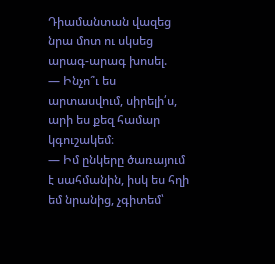Դիամանտան վազեց նրա մոտ ու սկսեց արագ-արագ խոսել.
— Ինչո՞ւ ես արտասվում, սիրելի՛ս, արի ես քեզ համար կգուշակեմ։
— Իմ ընկերը ծառայում է սահմանին, իսկ ես հղի եմ նրանից, չգիտեմ՝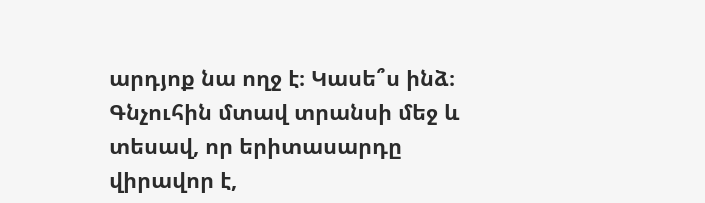արդյոք նա ողջ է։ Կասե՞ս ինձ։
Գնչուհին մտավ տրանսի մեջ և տեսավ, որ երիտասարդը վիրավոր է,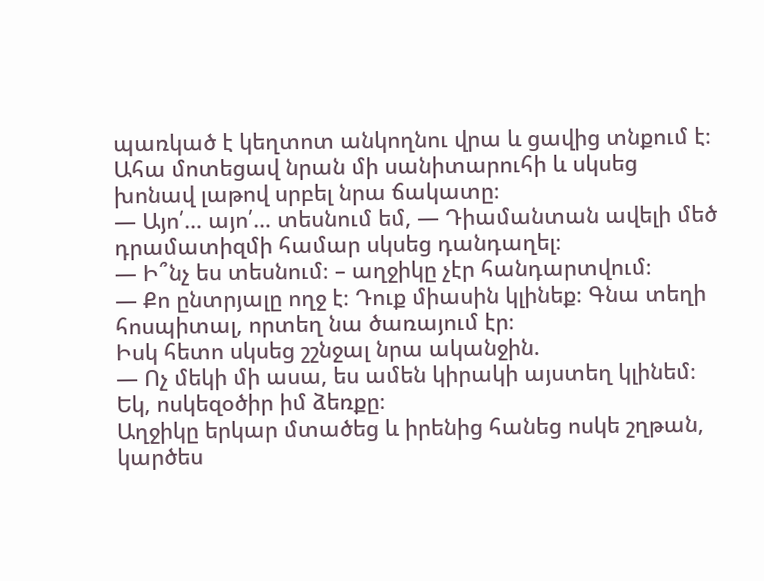պառկած է կեղտոտ անկողնու վրա և ցավից տնքում է։ Ահա մոտեցավ նրան մի սանիտարուհի և սկսեց խոնավ լաթով սրբել նրա ճակատը։
— Այո՛… այո՛… տեսնում եմ, — Դիամանտան ավելի մեծ դրամատիզմի համար սկսեց դանդաղել։
— Ի՞նչ ես տեսնում։ – աղջիկը չէր հանդարտվում։
— Քո ընտրյալը ողջ է։ Դուք միասին կլինեք։ Գնա տեղի հոսպիտալ, որտեղ նա ծառայում էր։
Իսկ հետո սկսեց շշնջալ նրա ականջին.
— Ոչ մեկի մի ասա, ես ամեն կիրակի այստեղ կլինեմ։ Եկ, ոսկեզօծիր իմ ձեռքը։
Աղջիկը երկար մտածեց և իրենից հանեց ոսկե շղթան, կարծես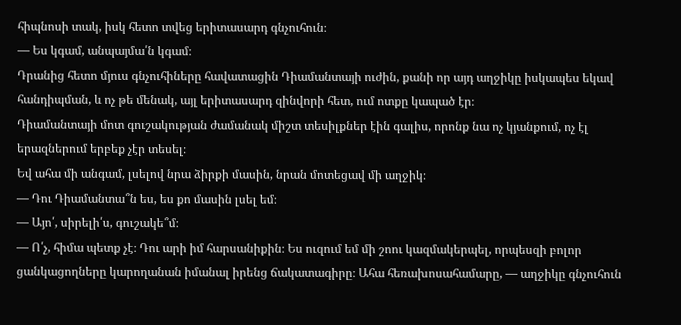հիպնոսի տակ, իսկ հետո տվեց երիտասարդ գնչուհուն։
— Ես կգամ, անպայմա՛ն կգամ։
Դրանից հետո մյուս գնչուհիները հավատացին Դիամանտայի ուժին, քանի որ այդ աղջիկը իսկապես եկավ հանդիպման, և ոչ թե մենակ, այլ երիտասարդ զինվորի հետ, ում ոտքը կապած էր։
Դիամանտայի մոտ գուշակության ժամանակ միշտ տեսիլքներ էին գալիս, որոնք նա ոչ կյանքում, ոչ էլ երազներում երբեք չէր տեսել։
Եվ ահա մի անգամ, լսելով նրա ձիրքի մասին, նրան մոտեցավ մի աղջիկ։
— Դու Դիամանտա՞ն ես, ես քո մասին լսել եմ։
— Այո՛, սիրելի՛ս, գուշակե՞մ։
— Ո՛չ, հիմա պետք չէ։ Դու արի իմ հարսանիքին։ Ես ուզում եմ մի շոու կազմակերպել, որպեսզի բոլոր ցանկացողները կարողանան իմանալ իրենց ճակատագիրը։ Ահա հեռախոսահամարը, — աղջիկը գնչուհուն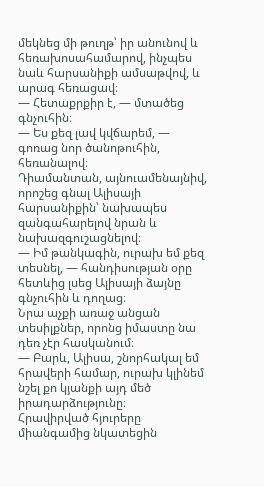մեկնեց մի թուղթ՝ իր անունով և հեռախոսահամարով, ինչպես նաև հարսանիքի ամսաթվով, և արագ հեռացավ։
— Հետաքրքիր է, — մտածեց գնչուհին։
— Ես քեզ լավ կվճարեմ, — գոռաց նոր ծանոթուհին, հեռանալով։
Դիամանտան, այնուամենայնիվ, որոշեց գնալ Ալիսայի հարսանիքին՝ նախապես զանգահարելով նրան և նախազգուշացնելով։
— Իմ թանկագին, ուրախ եմ քեզ տեսնել, — հանդիսության օրը հետևից լսեց Ալիսայի ձայնը գնչուհին և դողաց։
Նրա աչքի առաջ անցան տեսիլքներ, որոնց իմաստը նա դեռ չէր հասկանում։
— Բարև, Ալիսա, շնորհակալ եմ հրավերի համար, ուրախ կլինեմ նշել քո կյանքի այդ մեծ իրադարձությունը։
Հրավիրված հյուրերը միանգամից նկատեցին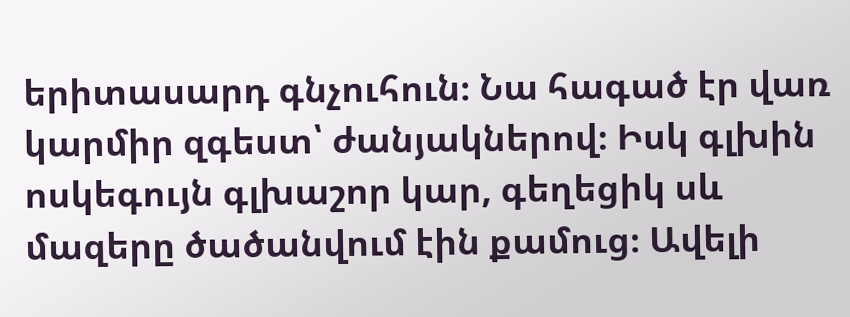երիտասարդ գնչուհուն։ Նա հագած էր վառ կարմիր զգեստ՝ ժանյակներով։ Իսկ գլխին ոսկեգույն գլխաշոր կար, գեղեցիկ սև մազերը ծածանվում էին քամուց։ Ավելի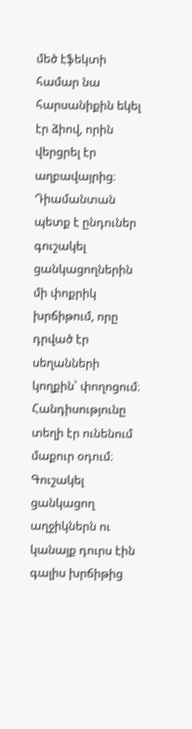մեծ էֆեկտի համար նա հարսանիքին եկել էր ձիով, որին վերցրել էր աղբավայրից։
Դիամանտան պետք է ընդուներ գուշակել ցանկացողներին մի փոքրիկ խրճիթում, որը դրված էր սեղանների կողքին՝ փողոցում։ Հանդիսությունը տեղի էր ունենում մաքուր օդում։ Գուշակել ցանկացող աղջիկներն ու կանայք դուրս էին գալիս խրճիթից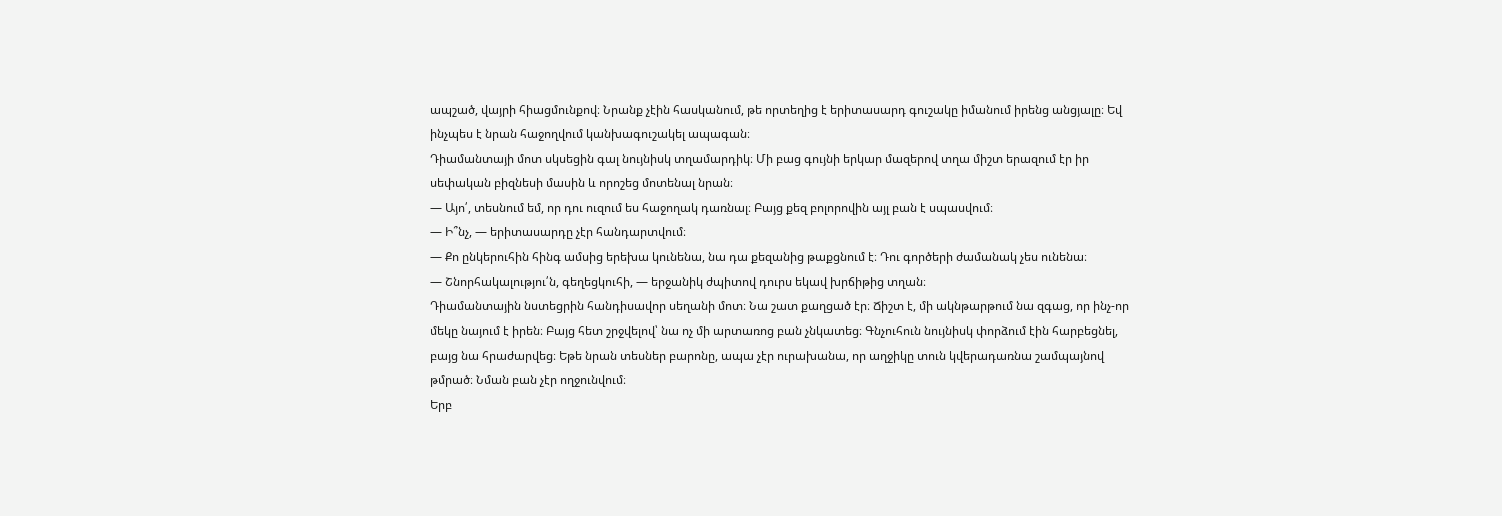ապշած, վայրի հիացմունքով։ Նրանք չէին հասկանում, թե որտեղից է երիտասարդ գուշակը իմանում իրենց անցյալը։ Եվ ինչպես է նրան հաջողվում կանխագուշակել ապագան։
Դիամանտայի մոտ սկսեցին գալ նույնիսկ տղամարդիկ։ Մի բաց գույնի երկար մազերով տղա միշտ երազում էր իր սեփական բիզնեսի մասին և որոշեց մոտենալ նրան։
— Այո՛, տեսնում եմ, որ դու ուզում ես հաջողակ դառնալ։ Բայց քեզ բոլորովին այլ բան է սպասվում։
— Ի՞նչ, — երիտասարդը չէր հանդարտվում։
— Քո ընկերուհին հինգ ամսից երեխա կունենա, նա դա քեզանից թաքցնում է։ Դու գործերի ժամանակ չես ունենա։
— Շնորհակալությու՛ն, գեղեցկուհի, — երջանիկ ժպիտով դուրս եկավ խրճիթից տղան։
Դիամանտային նստեցրին հանդիսավոր սեղանի մոտ։ Նա շատ քաղցած էր։ Ճիշտ է, մի ակնթարթում նա զգաց, որ ինչ-որ մեկը նայում է իրեն։ Բայց հետ շրջվելով՝ նա ոչ մի արտառոց բան չնկատեց։ Գնչուհուն նույնիսկ փորձում էին հարբեցնել, բայց նա հրաժարվեց։ Եթե նրան տեսներ բարոնը, ապա չէր ուրախանա, որ աղջիկը տուն կվերադառնա շամպայնով թմրած։ Նման բան չէր ողջունվում։
Երբ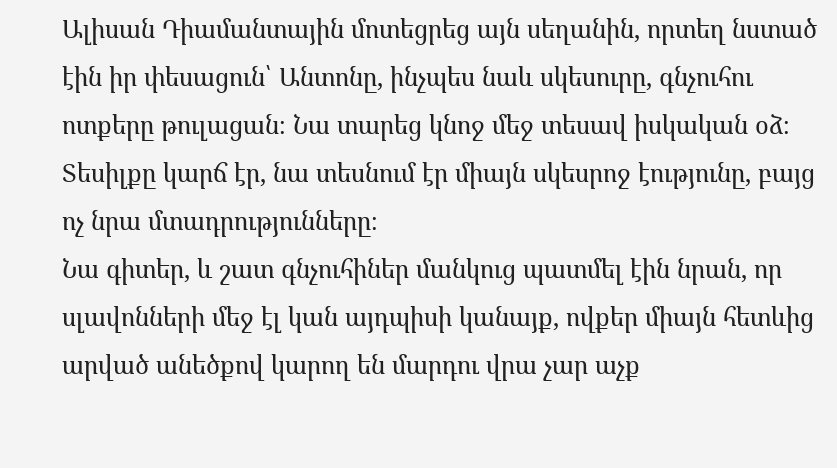Ալիսան Դիամանտային մոտեցրեց այն սեղանին, որտեղ նստած էին իր փեսացուն՝ Անտոնը, ինչպես նաև սկեսուրը, գնչուհու ոտքերը թուլացան։ Նա տարեց կնոջ մեջ տեսավ իսկական օձ։ Տեսիլքը կարճ էր, նա տեսնում էր միայն սկեսրոջ էությունը, բայց ոչ նրա մտադրությունները։
Նա գիտեր, և շատ գնչուհիներ մանկուց պատմել էին նրան, որ սլավոնների մեջ էլ կան այդպիսի կանայք, ովքեր միայն հետևից արված անեծքով կարող են մարդու վրա չար աչք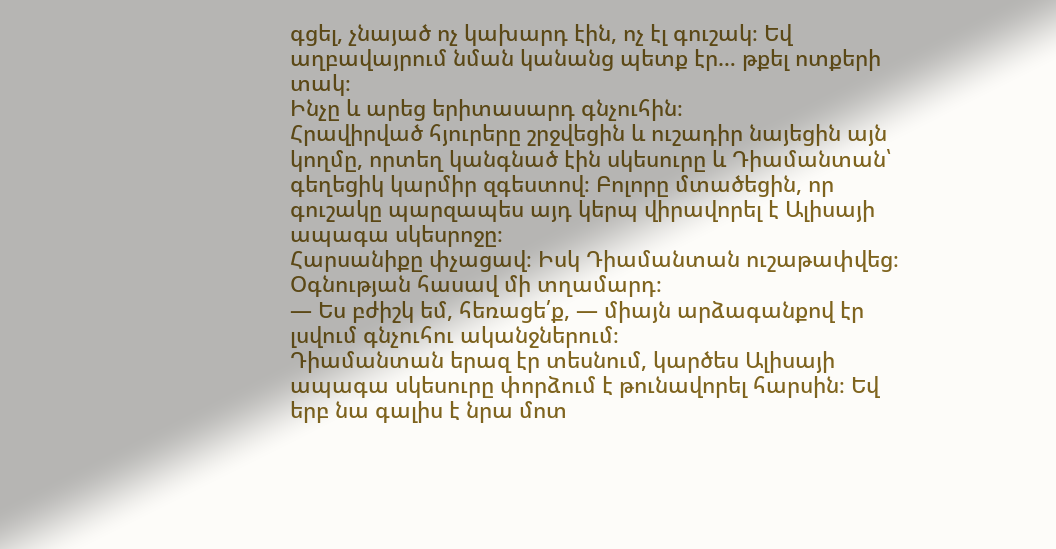գցել, չնայած ոչ կախարդ էին, ոչ էլ գուշակ։ Եվ աղբավայրում նման կանանց պետք էր… թքել ոտքերի տակ։
Ինչը և արեց երիտասարդ գնչուհին։
Հրավիրված հյուրերը շրջվեցին և ուշադիր նայեցին այն կողմը, որտեղ կանգնած էին սկեսուրը և Դիամանտան՝ գեղեցիկ կարմիր զգեստով։ Բոլորը մտածեցին, որ գուշակը պարզապես այդ կերպ վիրավորել է Ալիսայի ապագա սկեսրոջը։
Հարսանիքը փչացավ։ Իսկ Դիամանտան ուշաթափվեց։ Օգնության հասավ մի տղամարդ։
— Ես բժիշկ եմ, հեռացե՛ք, — միայն արձագանքով էր լսվում գնչուհու ականջներում։
Դիամանտան երազ էր տեսնում, կարծես Ալիսայի ապագա սկեսուրը փորձում է թունավորել հարսին։ Եվ երբ նա գալիս է նրա մոտ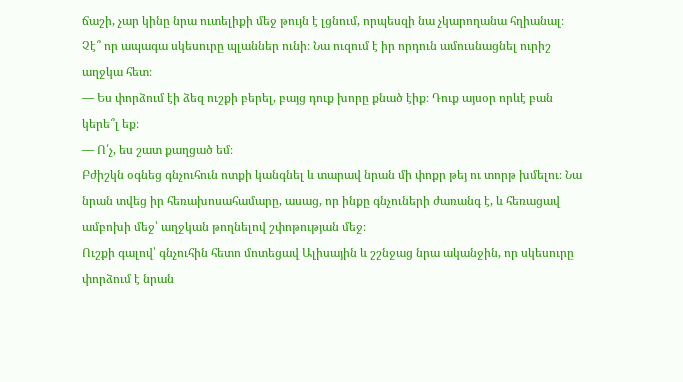ճաշի, չար կինը նրա ուտելիքի մեջ թույն է լցնում, որպեսզի նա չկարողանա հղիանալ։ Չէ՞ որ ապագա սկեսուրը պլաններ ունի։ Նա ուզում է իր որդուն ամուսնացնել ուրիշ աղջկա հետ։
— Ես փորձում էի ձեզ ուշքի բերել, բայց դուք խորը քնած էիք։ Դուք այսօր որևէ բան կերե՞լ եք։
— Ո՛չ, ես շատ քաղցած եմ։
Բժիշկն օգնեց գնչուհուն ոտքի կանգնել և տարավ նրան մի փոքր թեյ ու տորթ խմելու։ Նա նրան տվեց իր հեռախոսահամարը, ասաց, որ ինքը գնչուների ժառանգ է, և հեռացավ ամբոխի մեջ՝ աղջկան թողնելով շփոթության մեջ։
Ուշքի գալով՝ գնչուհին հետո մոտեցավ Ալիսային և շշնջաց նրա ականջին, որ սկեսուրը փորձում է նրան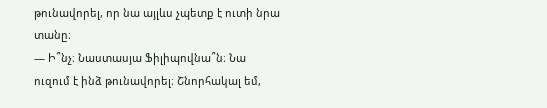թունավորել, որ նա այլևս չպետք է ուտի նրա տանը։
— Ի՞նչ։ Նաստասյա Ֆիլիպովնա՞ն։ Նա ուզում է ինձ թունավորել։ Շնորհակալ եմ,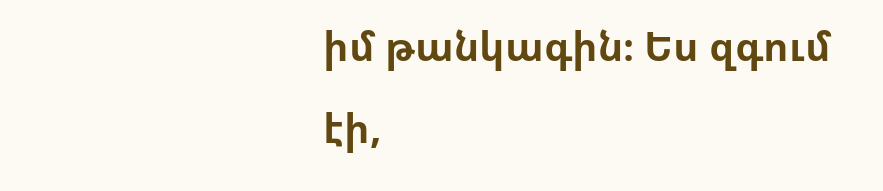իմ թանկագին։ Ես զգում էի,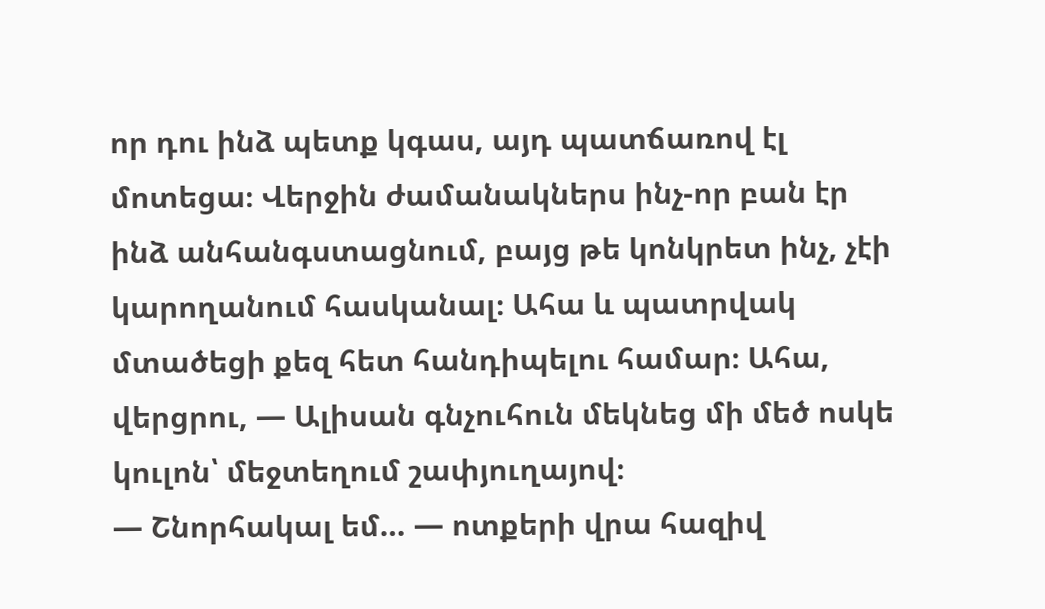որ դու ինձ պետք կգաս, այդ պատճառով էլ մոտեցա։ Վերջին ժամանակներս ինչ-որ բան էր ինձ անհանգստացնում, բայց թե կոնկրետ ինչ, չէի կարողանում հասկանալ։ Ահա և պատրվակ մտածեցի քեզ հետ հանդիպելու համար։ Ահա, վերցրու, — Ալիսան գնչուհուն մեկնեց մի մեծ ոսկե կուլոն՝ մեջտեղում շափյուղայով։
— Շնորհակալ եմ… — ոտքերի վրա հազիվ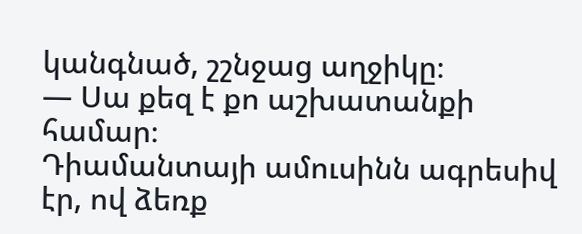կանգնած, շշնջաց աղջիկը։
— Սա քեզ է քո աշխատանքի համար։
Դիամանտայի ամուսինն ագրեսիվ էր, ով ձեռք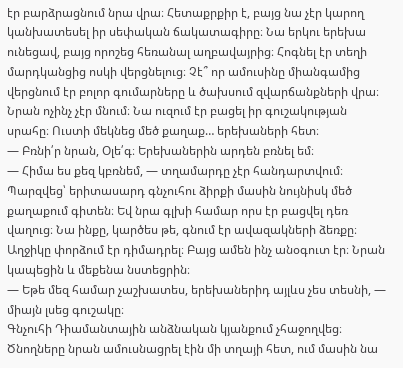էր բարձրացնում նրա վրա։ Հետաքրքիր է, բայց նա չէր կարող կանխատեսել իր սեփական ճակատագիրը։ Նա երկու երեխա ունեցավ, բայց որոշեց հեռանալ աղբավայրից։ Հոգնել էր տեղի մարդկանցից ոսկի վերցնելուց։ Չէ՞ որ ամուսինը միանգամից վերցնում էր բոլոր գումարները և ծախսում զվարճանքների վրա։ Նրան ոչինչ չէր մնում։ Նա ուզում էր բացել իր գուշակության սրահը։ Ուստի մեկնեց մեծ քաղաք… երեխաների հետ։
— Բռնի՛ր նրան, Օլե՛գ։ Երեխաներին արդեն բռնել եմ։
— Հիմա ես քեզ կբռնեմ, — տղամարդը չէր հանդարտվում։
Պարզվեց՝ երիտասարդ գնչուհու ձիրքի մասին նույնիսկ մեծ քաղաքում գիտեն։ Եվ նրա գլխի համար որս էր բացվել դեռ վաղուց։ Նա ինքը, կարծես թե, գնում էր ավազակների ձեռքը։ Աղջիկը փորձում էր դիմադրել։ Բայց ամեն ինչ անօգուտ էր։ Նրան կապեցին և մեքենա նստեցրին։
— Եթե մեզ համար չաշխատես, երեխաներիդ այլևս չես տեսնի, — միայն լսեց գուշակը։
Գնչուհի Դիամանտային անձնական կյանքում չհաջողվեց։ Ծնողները նրան ամուսնացրել էին մի տղայի հետ, ում մասին նա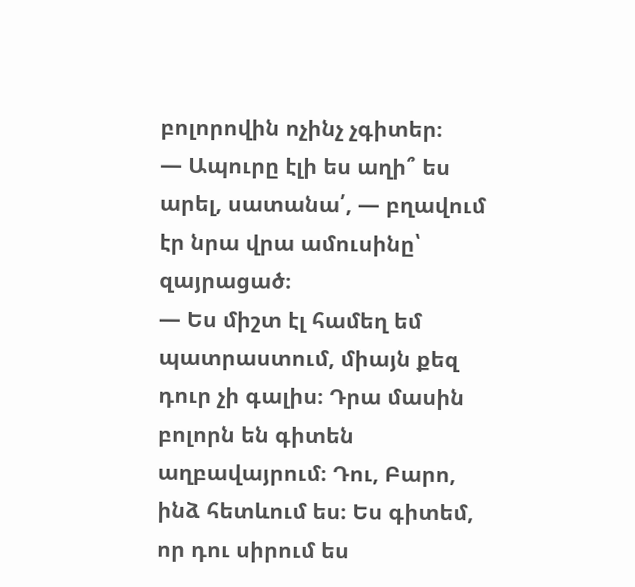բոլորովին ոչինչ չգիտեր։
— Ապուրը էլի ես աղի՞ ես արել, սատանա՛, — բղավում էր նրա վրա ամուսինը՝ զայրացած։
— Ես միշտ էլ համեղ եմ պատրաստում, միայն քեզ դուր չի գալիս։ Դրա մասին բոլորն են գիտեն աղբավայրում։ Դու, Բարո, ինձ հետևում ես։ Ես գիտեմ, որ դու սիրում ես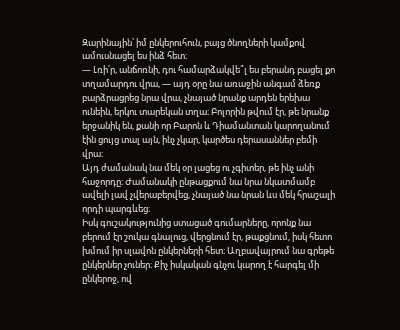Զարինային՝ իմ ընկերուհուն, բայց ծնողների կամքով ամուսնացել ես ինձ հետ։
— Լռի՛ր, անճոռնի, դու համարձակվե՞լ ես բերանդ բացել քո տղամարդու վրա, — այդ օրը նա առաջին անգամ ձեռք բարձրացրեց նրա վրա, չնայած նրանք արդեն երեխա ունեին, երկու տարեկան տղա։ Բոլորին թվում էր, թե նրանք երջանիկ են, քանի որ Բարոն և Դիամանտան կարողանում էին ցույց տալ այն, ինչ չկար, կարծես դերասաններ բեմի վրա։
Այդ ժամանակ նա մեկ օր լացեց ու չգիտեր, թե ինչ անի հաջորդը։ Ժամանակի ընթացքում նա նրա նկատմամբ ավելի լավ չվերաբերվեց, չնայած նա նրան ևս մեկ հրաշալի որդի պարգևեց։
Իսկ գուշակությունից ստացած գումարները, որոնք նա բերում էր շուկա գնալուց, վերցնում էր, թաքցնում, իսկ հետո խմում իր սլավոն ընկերների հետ։ Աղբավայրում նա գրեթե ընկերներ չուներ։ Քիչ իսկական գնչու կարող է հարգել մի ընկերոջ, ով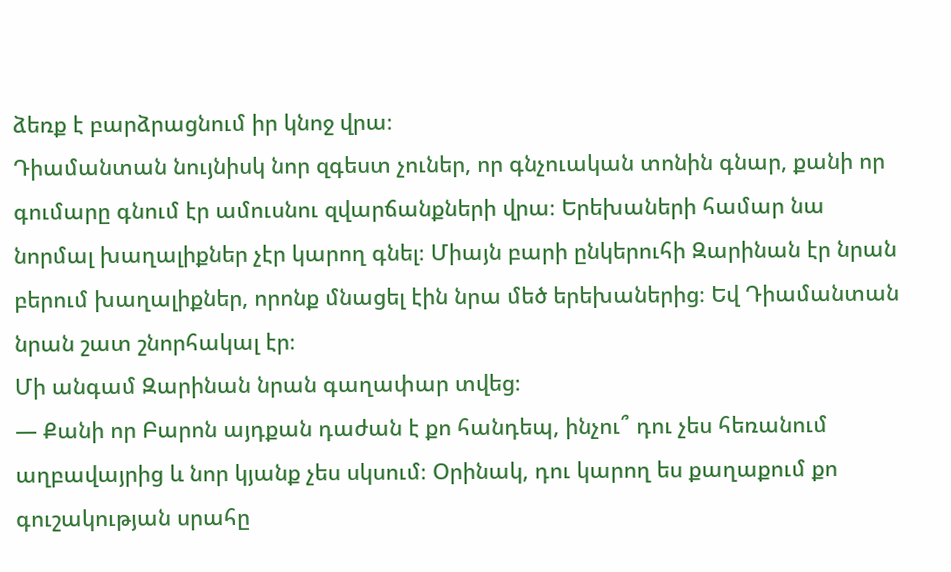ձեռք է բարձրացնում իր կնոջ վրա։
Դիամանտան նույնիսկ նոր զգեստ չուներ, որ գնչուական տոնին գնար, քանի որ գումարը գնում էր ամուսնու զվարճանքների վրա։ Երեխաների համար նա նորմալ խաղալիքներ չէր կարող գնել։ Միայն բարի ընկերուհի Զարինան էր նրան բերում խաղալիքներ, որոնք մնացել էին նրա մեծ երեխաներից։ Եվ Դիամանտան նրան շատ շնորհակալ էր։
Մի անգամ Զարինան նրան գաղափար տվեց։
— Քանի որ Բարոն այդքան դաժան է քո հանդեպ, ինչու՞ դու չես հեռանում աղբավայրից և նոր կյանք չես սկսում։ Օրինակ, դու կարող ես քաղաքում քո գուշակության սրահը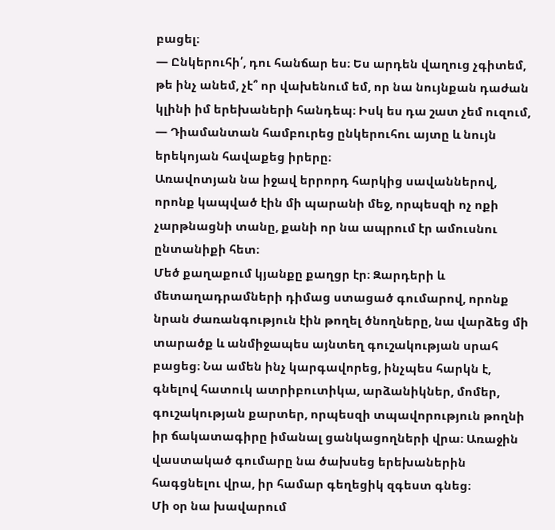բացել։
— Ընկերուհի՛, դու հանճար ես։ Ես արդեն վաղուց չգիտեմ, թե ինչ անեմ, չէ՞ որ վախենում եմ, որ նա նույնքան դաժան կլինի իմ երեխաների հանդեպ։ Իսկ ես դա շատ չեմ ուզում, — Դիամանտան համբուրեց ընկերուհու այտը և նույն երեկոյան հավաքեց իրերը։
Առավոտյան նա իջավ երրորդ հարկից սավաններով, որոնք կապված էին մի պարանի մեջ, որպեսզի ոչ ոքի չարթնացնի տանը, քանի որ նա ապրում էր ամուսնու ընտանիքի հետ։
Մեծ քաղաքում կյանքը քաղցր էր։ Զարդերի և մետաղադրամների դիմաց ստացած գումարով, որոնք նրան ժառանգություն էին թողել ծնողները, նա վարձեց մի տարածք և անմիջապես այնտեղ գուշակության սրահ բացեց։ Նա ամեն ինչ կարգավորեց, ինչպես հարկն է, գնելով հատուկ ատրիբուտիկա, արձանիկներ, մոմեր, գուշակության քարտեր, որպեսզի տպավորություն թողնի իր ճակատագիրը իմանալ ցանկացողների վրա։ Առաջին վաստակած գումարը նա ծախսեց երեխաներին հագցնելու վրա, իր համար գեղեցիկ զգեստ գնեց։
Մի օր նա խավարում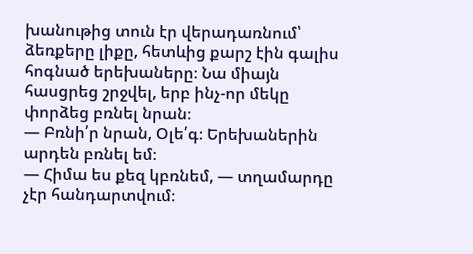խանութից տուն էր վերադառնում՝ ձեռքերը լիքը, հետևից քարշ էին գալիս հոգնած երեխաները։ Նա միայն հասցրեց շրջվել, երբ ինչ-որ մեկը փորձեց բռնել նրան։
— Բռնի՛ր նրան, Օլե՛գ։ Երեխաներին արդեն բռնել եմ։
— Հիմա ես քեզ կբռնեմ, — տղամարդը չէր հանդարտվում։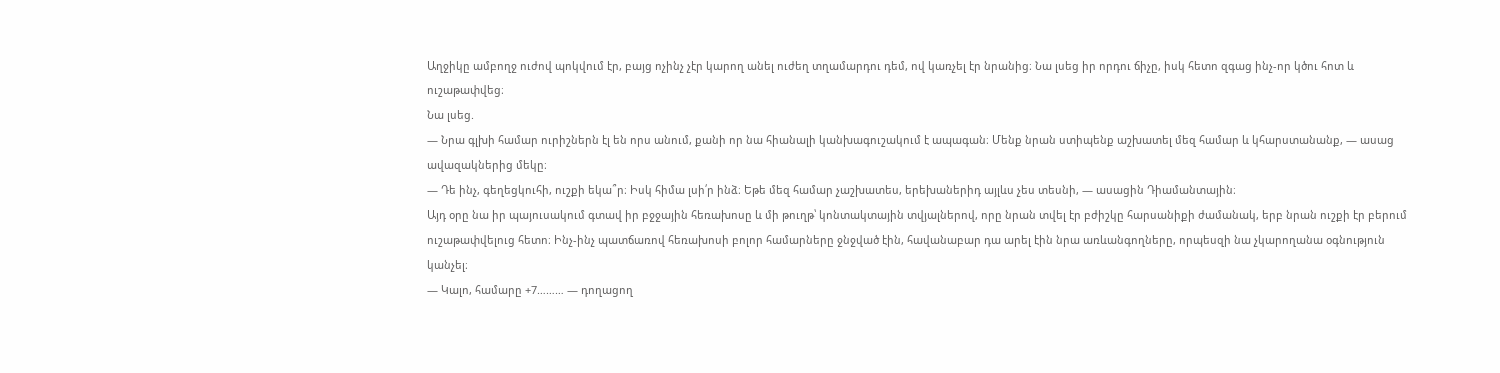Աղջիկը ամբողջ ուժով պոկվում էր, բայց ոչինչ չէր կարող անել ուժեղ տղամարդու դեմ, ով կառչել էր նրանից։ Նա լսեց իր որդու ճիչը, իսկ հետո զգաց ինչ-որ կծու հոտ և ուշաթափվեց։
Նա լսեց.
— Նրա գլխի համար ուրիշներն էլ են որս անում, քանի որ նա հիանալի կանխագուշակում է ապագան։ Մենք նրան ստիպենք աշխատել մեզ համար և կհարստանանք, — ասաց ավազակներից մեկը։
— Դե ինչ, գեղեցկուհի, ուշքի եկա՞ր։ Իսկ հիմա լսի՛ր ինձ։ Եթե մեզ համար չաշխատես, երեխաներիդ այլևս չես տեսնի, — ասացին Դիամանտային։
Այդ օրը նա իր պայուսակում գտավ իր բջջային հեռախոսը և մի թուղթ՝ կոնտակտային տվյալներով, որը նրան տվել էր բժիշկը հարսանիքի ժամանակ, երբ նրան ուշքի էր բերում ուշաթափվելուց հետո։ Ինչ-ինչ պատճառով հեռախոսի բոլոր համարները ջնջված էին, հավանաբար դա արել էին նրա առևանգողները, որպեսզի նա չկարողանա օգնություն կանչել։
— Կալո, համարը +7……… — դողացող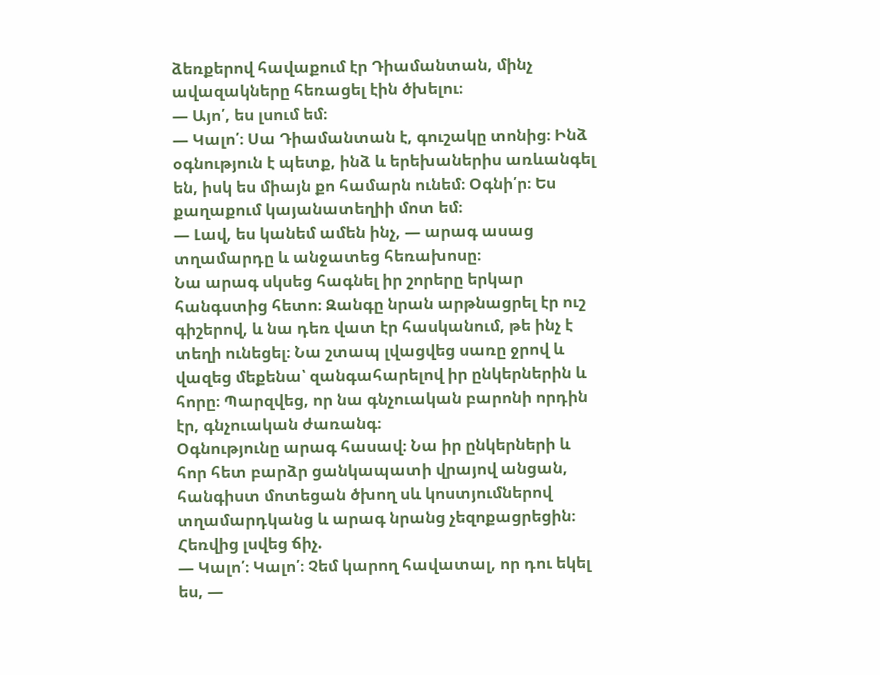ձեռքերով հավաքում էր Դիամանտան, մինչ ավազակները հեռացել էին ծխելու։
— Այո՛, ես լսում եմ։
— Կալո՛։ Սա Դիամանտան է, գուշակը տոնից։ Ինձ օգնություն է պետք, ինձ և երեխաներիս առևանգել են, իսկ ես միայն քո համարն ունեմ։ Օգնի՛ր։ Ես քաղաքում կայանատեղիի մոտ եմ։
— Լավ, ես կանեմ ամեն ինչ, — արագ ասաց տղամարդը և անջատեց հեռախոսը։
Նա արագ սկսեց հագնել իր շորերը երկար հանգստից հետո։ Զանգը նրան արթնացրել էր ուշ գիշերով, և նա դեռ վատ էր հասկանում, թե ինչ է տեղի ունեցել։ Նա շտապ լվացվեց սառը ջրով և վազեց մեքենա՝ զանգահարելով իր ընկերներին և հորը։ Պարզվեց, որ նա գնչուական բարոնի որդին էր, գնչուական ժառանգ։
Օգնությունը արագ հասավ։ Նա իր ընկերների և հոր հետ բարձր ցանկապատի վրայով անցան, հանգիստ մոտեցան ծխող սև կոստյումներով տղամարդկանց և արագ նրանց չեզոքացրեցին։ Հեռվից լսվեց ճիչ.
— Կալո՛։ Կալո՛։ Չեմ կարող հավատալ, որ դու եկել ես, —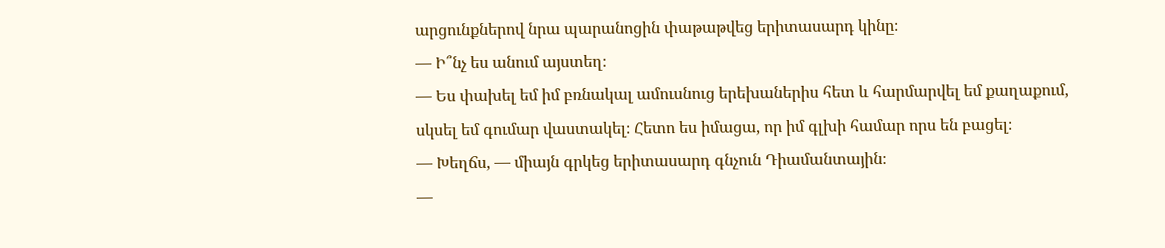արցունքներով նրա պարանոցին փաթաթվեց երիտասարդ կինը։
— Ի՞նչ ես անում այստեղ։
— Ես փախել եմ իմ բռնակալ ամուսնուց երեխաներիս հետ և հարմարվել եմ քաղաքում, սկսել եմ գումար վաստակել։ Հետո ես իմացա, որ իմ գլխի համար որս են բացել։
— Խեղճս, — միայն գրկեց երիտասարդ գնչուն Դիամանտային։
—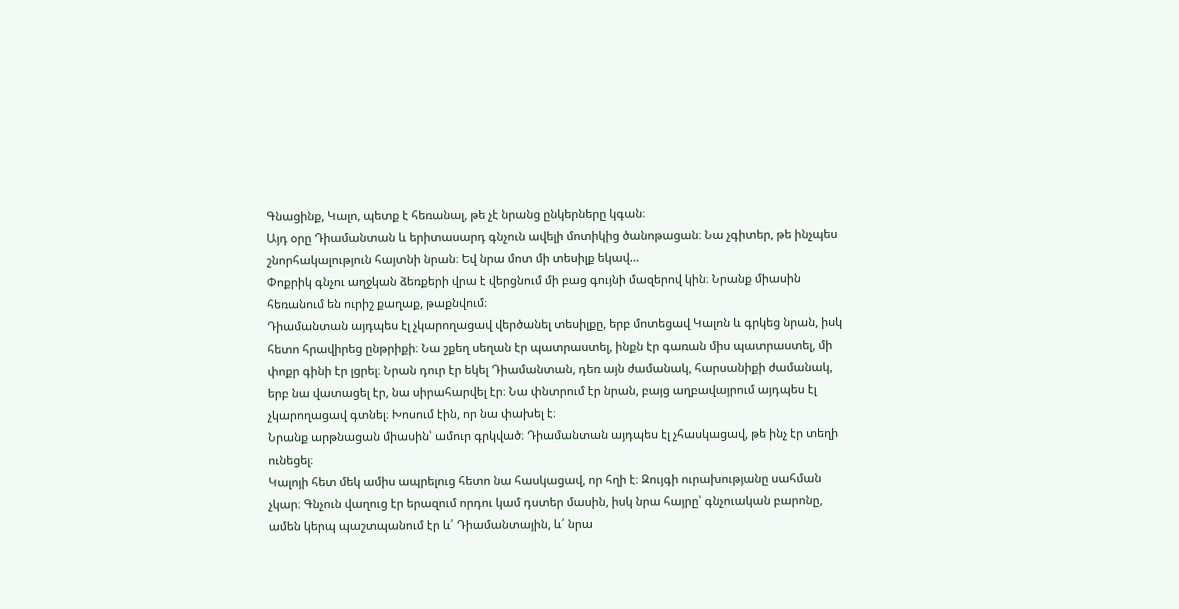Գնացինք, Կալո, պետք է հեռանալ, թե չէ նրանց ընկերները կգան։
Այդ օրը Դիամանտան և երիտասարդ գնչուն ավելի մոտիկից ծանոթացան։ Նա չգիտեր, թե ինչպես շնորհակալություն հայտնի նրան։ Եվ նրա մոտ մի տեսիլք եկավ…
Փոքրիկ գնչու աղջկան ձեռքերի վրա է վերցնում մի բաց գույնի մազերով կին։ Նրանք միասին հեռանում են ուրիշ քաղաք, թաքնվում։
Դիամանտան այդպես էլ չկարողացավ վերծանել տեսիլքը, երբ մոտեցավ Կալոն և գրկեց նրան, իսկ հետո հրավիրեց ընթրիքի։ Նա շքեղ սեղան էր պատրաստել, ինքն էր գառան միս պատրաստել, մի փոքր գինի էր լցրել։ Նրան դուր էր եկել Դիամանտան, դեռ այն ժամանակ, հարսանիքի ժամանակ, երբ նա վատացել էր, նա սիրահարվել էր։ Նա փնտրում էր նրան, բայց աղբավայրում այդպես էլ չկարողացավ գտնել։ Խոսում էին, որ նա փախել է։
Նրանք արթնացան միասին՝ ամուր գրկված։ Դիամանտան այդպես էլ չհասկացավ, թե ինչ էր տեղի ունեցել։
Կալոյի հետ մեկ ամիս ապրելուց հետո նա հասկացավ, որ հղի է։ Զույգի ուրախությանը սահման չկար։ Գնչուն վաղուց էր երազում որդու կամ դստեր մասին, իսկ նրա հայրը՝ գնչուական բարոնը, ամեն կերպ պաշտպանում էր և՛ Դիամանտային, և՛ նրա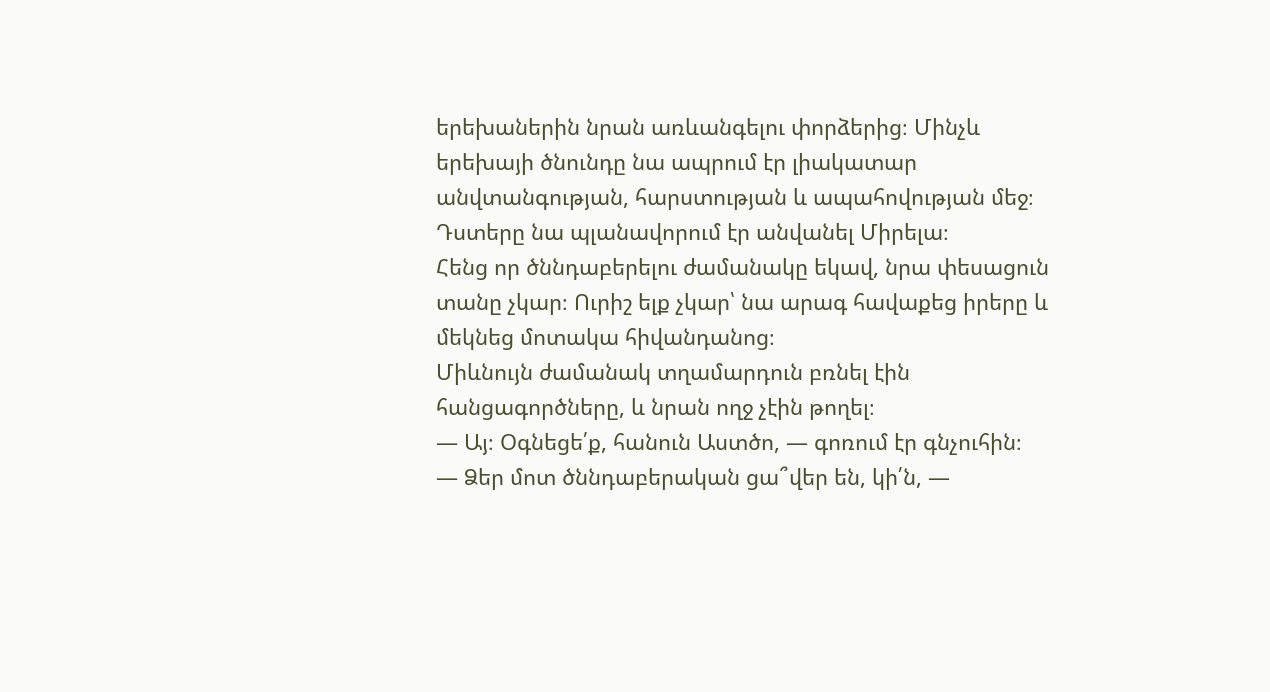երեխաներին նրան առևանգելու փորձերից։ Մինչև երեխայի ծնունդը նա ապրում էր լիակատար անվտանգության, հարստության և ապահովության մեջ։ Դստերը նա պլանավորում էր անվանել Միրելա։
Հենց որ ծննդաբերելու ժամանակը եկավ, նրա փեսացուն տանը չկար։ Ուրիշ ելք չկար՝ նա արագ հավաքեց իրերը և մեկնեց մոտակա հիվանդանոց։
Միևնույն ժամանակ տղամարդուն բռնել էին հանցագործները, և նրան ողջ չէին թողել։
— Այ։ Օգնեցե՛ք, հանուն Աստծո, — գոռում էր գնչուհին։
— Ձեր մոտ ծննդաբերական ցա՞վեր են, կի՛ն, —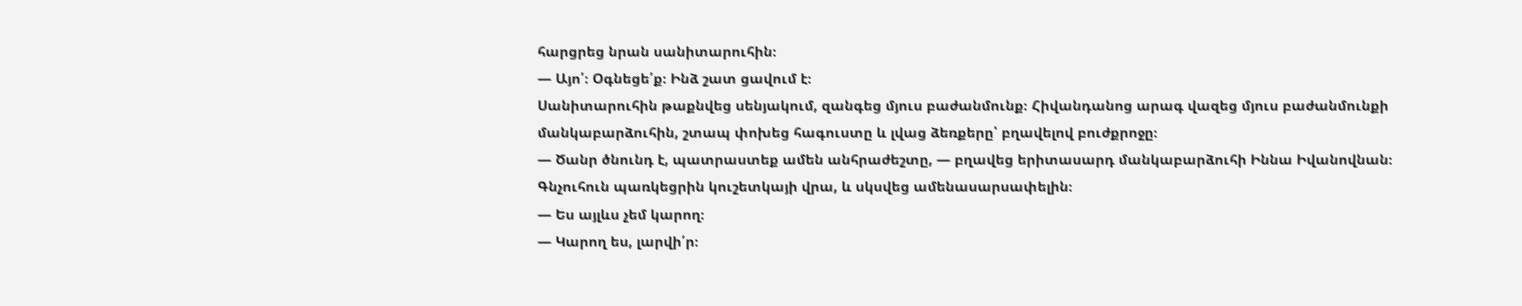հարցրեց նրան սանիտարուհին։
— Այո՛։ Օգնեցե՛ք։ Ինձ շատ ցավում է։
Սանիտարուհին թաքնվեց սենյակում, զանգեց մյուս բաժանմունք։ Հիվանդանոց արագ վազեց մյուս բաժանմունքի մանկաբարձուհին, շտապ փոխեց հագուստը և լվաց ձեռքերը՝ բղավելով բուժքրոջը։
— Ծանր ծնունդ է, պատրաստեք ամեն անհրաժեշտը, — բղավեց երիտասարդ մանկաբարձուհի Իննա Իվանովնան։
Գնչուհուն պառկեցրին կուշետկայի վրա, և սկսվեց ամենասարսափելին։
— Ես այլևս չեմ կարող։
— Կարող ես, լարվի՛ր։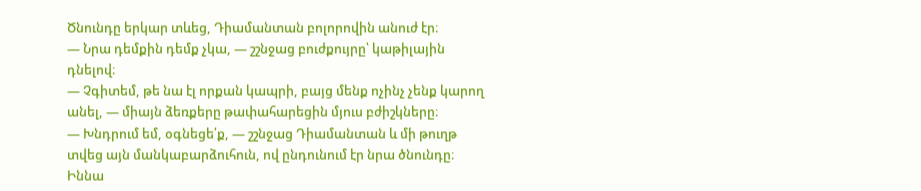Ծնունդը երկար տևեց, Դիամանտան բոլորովին անուժ էր։
— Նրա դեմքին դեմք չկա, — շշնջաց բուժքույրը՝ կաթիլային դնելով։
— Չգիտեմ, թե նա էլ որքան կապրի, բայց մենք ոչինչ չենք կարող անել, — միայն ձեռքերը թափահարեցին մյուս բժիշկները։
— Խնդրում եմ, օգնեցե՛ք, — շշնջաց Դիամանտան և մի թուղթ տվեց այն մանկաբարձուհուն, ով ընդունում էր նրա ծնունդը։
Իննա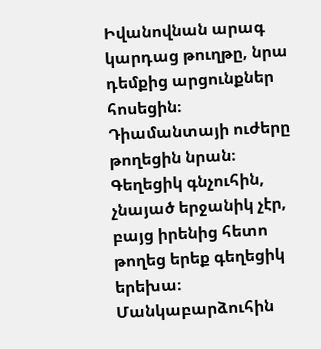Իվանովնան արագ կարդաց թուղթը, նրա դեմքից արցունքներ հոսեցին։ Դիամանտայի ուժերը թողեցին նրան։ Գեղեցիկ գնչուհին, չնայած երջանիկ չէր, բայց իրենից հետո թողեց երեք գեղեցիկ երեխա։
Մանկաբարձուհին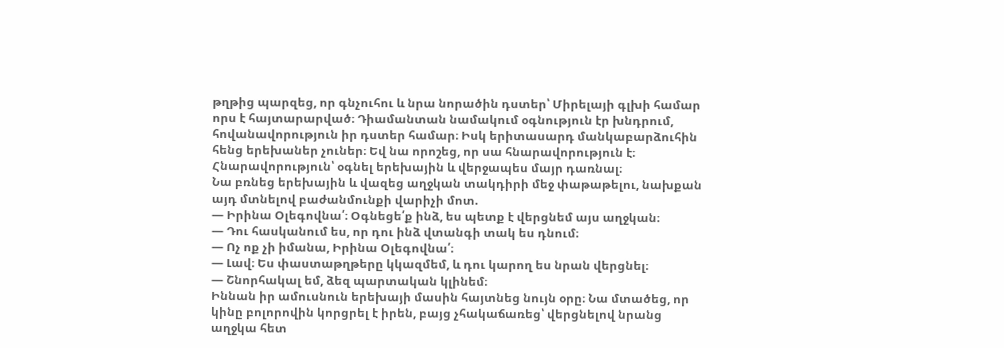թղթից պարզեց, որ գնչուհու և նրա նորածին դստեր՝ Միրելայի գլխի համար որս է հայտարարված։ Դիամանտան նամակում օգնություն էր խնդրում, հովանավորություն իր դստեր համար։ Իսկ երիտասարդ մանկաբարձուհին հենց երեխաներ չուներ։ Եվ նա որոշեց, որ սա հնարավորություն է։ Հնարավորություն՝ օգնել երեխային և վերջապես մայր դառնալ։
Նա բռնեց երեխային և վազեց աղջկան տակդիրի մեջ փաթաթելու, նախքան այդ մտնելով բաժանմունքի վարիչի մոտ.
— Իրինա Օլեգովնա՛։ Օգնեցե՛ք ինձ, ես պետք է վերցնեմ այս աղջկան։
— Դու հասկանում ես, որ դու ինձ վտանգի տակ ես դնում։
— Ոչ ոք չի իմանա, Իրինա Օլեգովնա՛։
— Լավ։ Ես փաստաթղթերը կկազմեմ, և դու կարող ես նրան վերցնել։
— Շնորհակալ եմ, ձեզ պարտական կլինեմ։
Իննան իր ամուսնուն երեխայի մասին հայտնեց նույն օրը։ Նա մտածեց, որ կինը բոլորովին կորցրել է իրեն, բայց չհակաճառեց՝ վերցնելով նրանց աղջկա հետ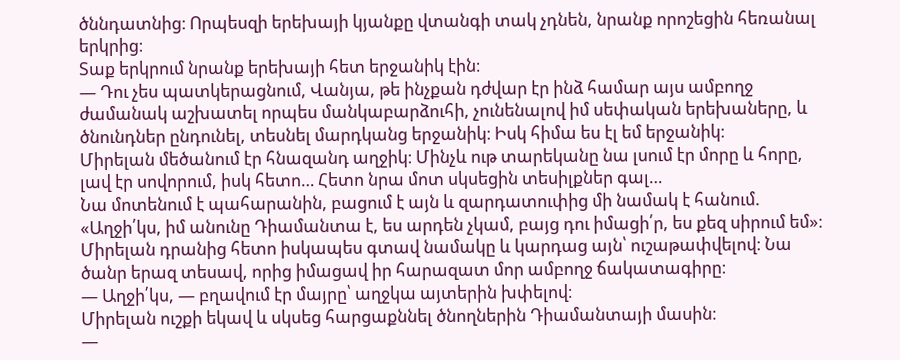ծննդատնից։ Որպեսզի երեխայի կյանքը վտանգի տակ չդնեն, նրանք որոշեցին հեռանալ երկրից։
Տաք երկրում նրանք երեխայի հետ երջանիկ էին։
— Դու չես պատկերացնում, Վանյա, թե ինչքան դժվար էր ինձ համար այս ամբողջ ժամանակ աշխատել որպես մանկաբարձուհի, չունենալով իմ սեփական երեխաները, և ծնունդներ ընդունել, տեսնել մարդկանց երջանիկ։ Իսկ հիմա ես էլ եմ երջանիկ։
Միրելան մեծանում էր հնազանդ աղջիկ։ Մինչև ութ տարեկանը նա լսում էր մորը և հորը, լավ էր սովորում, իսկ հետո… Հետո նրա մոտ սկսեցին տեսիլքներ գալ…
Նա մոտենում է պահարանին, բացում է այն և զարդատուփից մի նամակ է հանում.
«Աղջի՛կս, իմ անունը Դիամանտա է, ես արդեն չկամ, բայց դու իմացի՛ր, ես քեզ սիրում եմ»։
Միրելան դրանից հետո իսկապես գտավ նամակը և կարդաց այն՝ ուշաթափվելով։ Նա ծանր երազ տեսավ, որից իմացավ իր հարազատ մոր ամբողջ ճակատագիրը։
— Աղջի՛կս, — բղավում էր մայրը՝ աղջկա այտերին խփելով։
Միրելան ուշքի եկավ և սկսեց հարցաքննել ծնողներին Դիամանտայի մասին։
—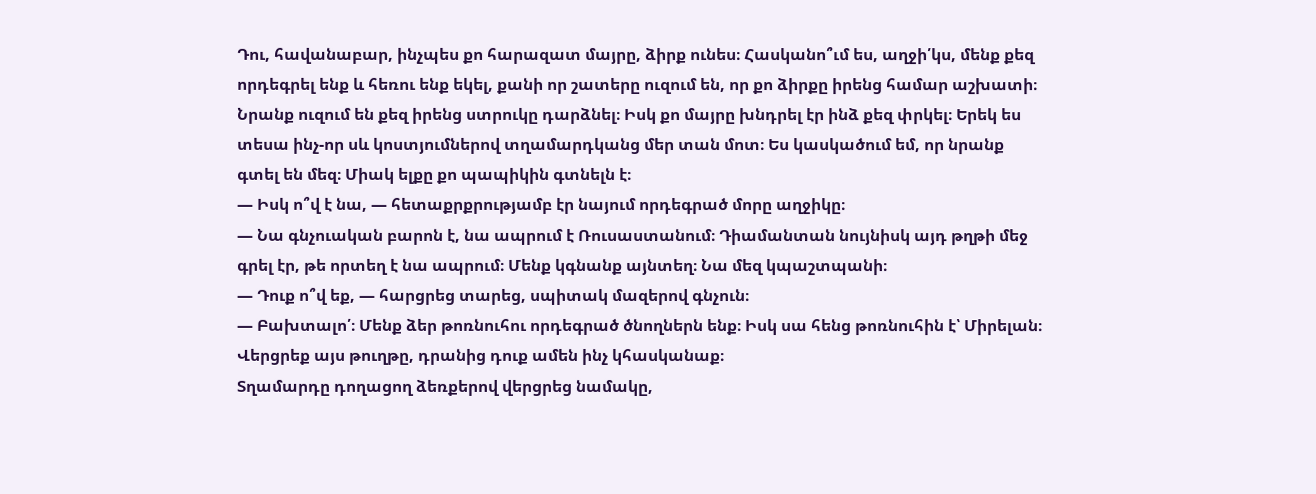Դու, հավանաբար, ինչպես քո հարազատ մայրը, ձիրք ունես։ Հասկանո՞ւմ ես, աղջի՛կս, մենք քեզ որդեգրել ենք և հեռու ենք եկել, քանի որ շատերը ուզում են, որ քո ձիրքը իրենց համար աշխատի։ Նրանք ուզում են քեզ իրենց ստրուկը դարձնել։ Իսկ քո մայրը խնդրել էր ինձ քեզ փրկել։ Երեկ ես տեսա ինչ-որ սև կոստյումներով տղամարդկանց մեր տան մոտ։ Ես կասկածում եմ, որ նրանք գտել են մեզ։ Միակ ելքը քո պապիկին գտնելն է։
— Իսկ ո՞վ է նա, — հետաքրքրությամբ էր նայում որդեգրած մորը աղջիկը։
— Նա գնչուական բարոն է, նա ապրում է Ռուսաստանում։ Դիամանտան նույնիսկ այդ թղթի մեջ գրել էր, թե որտեղ է նա ապրում։ Մենք կգնանք այնտեղ։ Նա մեզ կպաշտպանի։
— Դուք ո՞վ եք, — հարցրեց տարեց, սպիտակ մազերով գնչուն։
— Բախտալո՛։ Մենք ձեր թոռնուհու որդեգրած ծնողներն ենք։ Իսկ սա հենց թոռնուհին է՝ Միրելան։ Վերցրեք այս թուղթը, դրանից դուք ամեն ինչ կհասկանաք։
Տղամարդը դողացող ձեռքերով վերցրեց նամակը,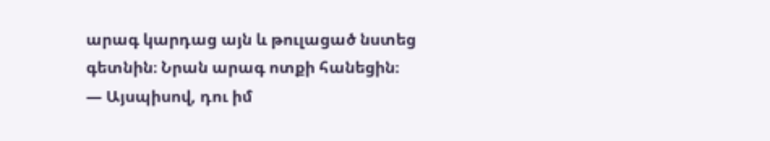արագ կարդաց այն և թուլացած նստեց գետնին։ Նրան արագ ոտքի հանեցին։
— Այսպիսով, դու իմ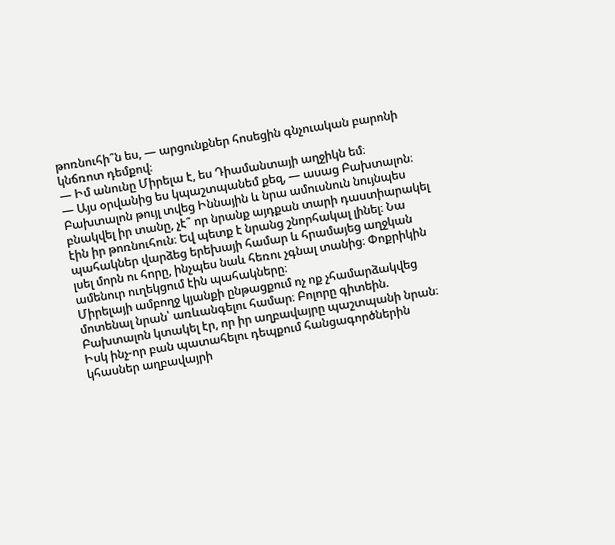թոռնուհի՞ն ես, — արցունքներ հոսեցին գնչուական բարոնի կնճռոտ դեմքով։
— Իմ անունը Միրելա է, ես Դիամանտայի աղջիկն եմ։
— Այս օրվանից ես կպաշտպանեմ քեզ, — ասաց Բախտալոն։
Բախտալոն թույլ տվեց Իննային և նրա ամուսնուն նույնպես բնակվել իր տանը, չէ՞ որ նրանք այդքան տարի դաստիարակել էին իր թոռնուհուն։ Եվ պետք է նրանց շնորհակալ լինել։ Նա պահակներ վարձեց երեխայի համար և հրամայեց աղջկան լսել մորն ու հորը, ինչպես նաև հեռու չգնալ տանից։ Փոքրիկին ամենուր ուղեկցում էին պահակները։
Միրելայի ամբողջ կյանքի ընթացքում ոչ ոք չհամարձակվեց մոտենալ նրան՝ առևանգելու համար։ Բոլորը գիտեին. Բախտալոն կտակել էր, որ իր աղբավայրը պաշտպանի նրան։ Իսկ ինչ-որ բան պատահելու դեպքում հանցագործներին կհասներ աղբավայրի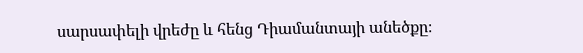սարսափելի վրեժը և հենց Դիամանտայի անեծքը։